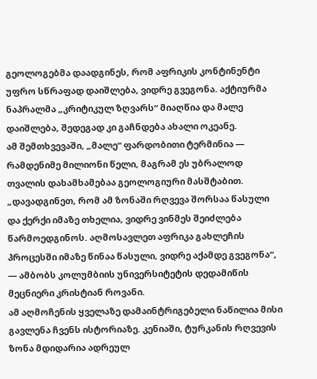გეოლოგებმა დაადგინეს, რომ აფრიკის კონტინენტი უფრო სწრაფად დაიშლება, ვიდრე გვეგონა. აქტიურმა ნაპრალმა „კრიტიკულ ზღვარს“ მიაღწია და მალე დაიშლება, შედეგად კი გაჩნდება ახალი ოკეანე.
ამ შემთხვევაში, „მალე“ ფარდობითი ტერმინია — რამდენიმე მილიონი წელი, მაგრამ ეს უბრალოდ თვალის დახამხამებაა გეოლოგიური მასშტაბით.
„დავადგინეთ, რომ ამ ზონაში რღვევა შორსაა წასული და ქერქი იმაზე თხელია, ვიდრე ვინმეს შეიძლება წარმოედგინოს. აღმოსავლეთ აფრიკა გახლეჩის პროცესში იმაზე წინაა წასული, ვიდრე აქამდე გვეგონა“, — ამბობს კოლუმბიის უნივერსიტეტის დედამიწის მეცნიერი კრისტიან როვანი.
ამ აღმოჩენის ყველაზე დამაინტრიგებელი ნაწილია მისი გავლენა ჩვენს ისტორიაზე. კენიაში, ტურკანის რღვევის ზონა მდიდარია ადრეულ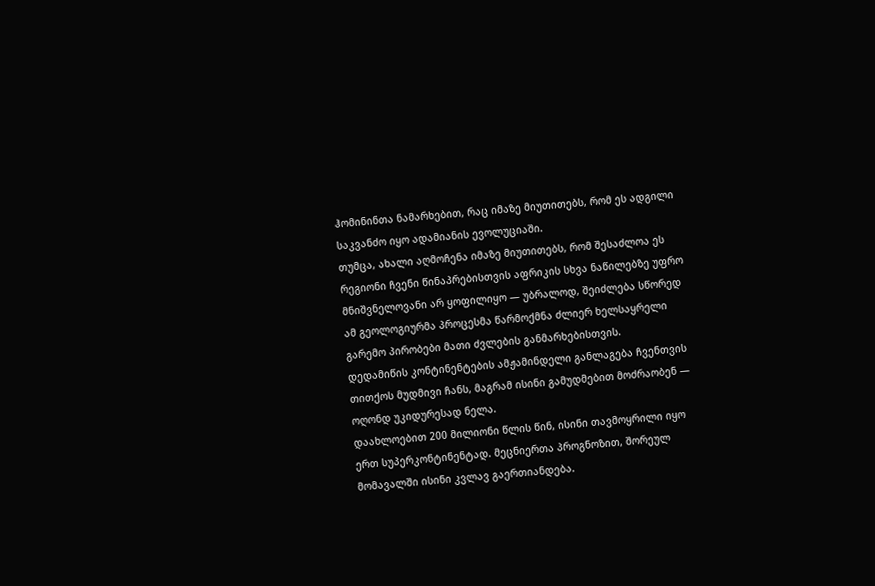ჰომინინთა ნამარხებით, რაც იმაზე მიუთითებს, რომ ეს ადგილი საკვანძო იყო ადამიანის ევოლუციაში.
თუმცა, ახალი აღმოჩენა იმაზე მიუთითებს, რომ შესაძლოა ეს რეგიონი ჩვენი წინაპრებისთვის აფრიკის სხვა ნაწილებზე უფრო მნიშვნელოვანი არ ყოფილიყო — უბრალოდ, შეიძლება სწორედ ამ გეოლოგიურმა პროცესმა წარმოქმნა ძლიერ ხელსაყრელი გარემო პირობები მათი ძვლების განმარხებისთვის.
დედამიწის კონტინენტების ამჟამინდელი განლაგება ჩვენთვის თითქოს მუდმივი ჩანს, მაგრამ ისინი გამუდმებით მოძრაობენ — ოღონდ უკიდურესად ნელა.
დაახლოებით 200 მილიონი წლის წინ, ისინი თავმოყრილი იყო ერთ სუპერკონტინენტად. მეცნიერთა პროგნოზით, შორეულ მომავალში ისინი კვლავ გაერთიანდება.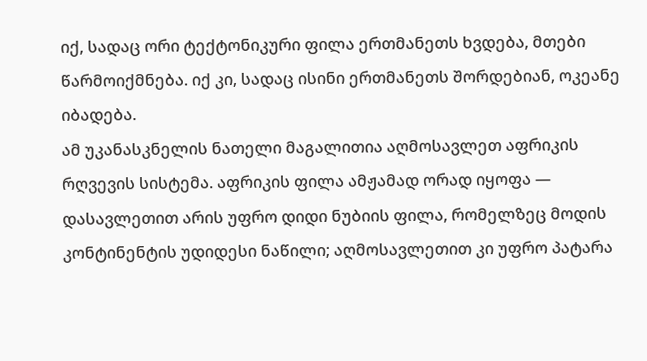იქ, სადაც ორი ტექტონიკური ფილა ერთმანეთს ხვდება, მთები წარმოიქმნება. იქ კი, სადაც ისინი ერთმანეთს შორდებიან, ოკეანე იბადება.
ამ უკანასკნელის ნათელი მაგალითია აღმოსავლეთ აფრიკის რღვევის სისტემა. აფრიკის ფილა ამჟამად ორად იყოფა — დასავლეთით არის უფრო დიდი ნუბიის ფილა, რომელზეც მოდის კონტინენტის უდიდესი ნაწილი; აღმოსავლეთით კი უფრო პატარა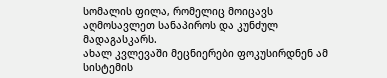სომალის ფილა, რომელიც მოიცავს აღმოსავლეთ სანაპიროს და კუნძულ მადაგასკარს.
ახალ კვლევაში მეცნიერები ფოკუსირდნენ ამ სისტემის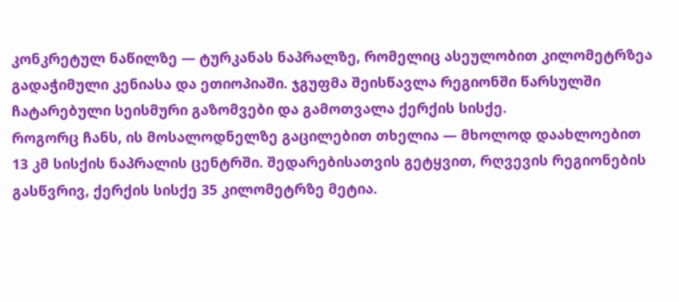კონკრეტულ ნაწილზე — ტურკანას ნაპრალზე, რომელიც ასეულობით კილომეტრზეა გადაჭიმული კენიასა და ეთიოპიაში. ჯგუფმა შეისწავლა რეგიონში წარსულში ჩატარებული სეისმური გაზომვები და გამოთვალა ქერქის სისქე.
როგორც ჩანს, ის მოსალოდნელზე გაცილებით თხელია — მხოლოდ დაახლოებით 13 კმ სისქის ნაპრალის ცენტრში. შედარებისათვის გეტყვით, რღვევის რეგიონების გასწვრივ, ქერქის სისქე 35 კილომეტრზე მეტია.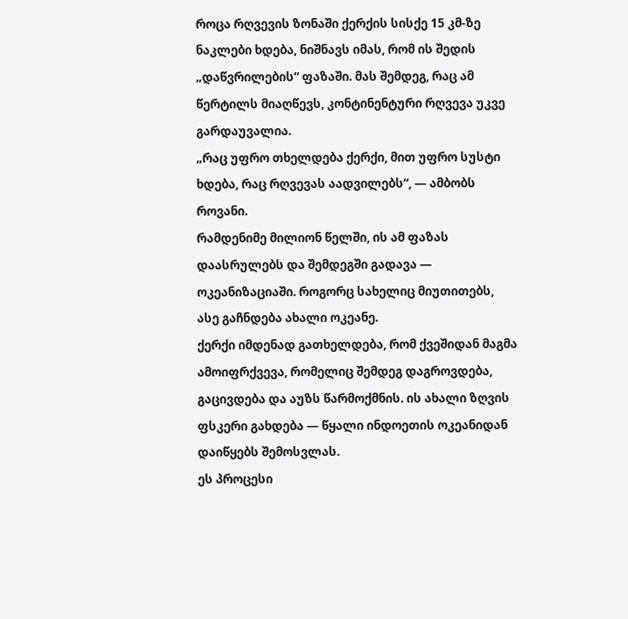როცა რღვევის ზონაში ქერქის სისქე 15 კმ-ზე ნაკლები ხდება, ნიშნავს იმას, რომ ის შედის „დაწვრილების“ ფაზაში. მას შემდეგ, რაც ამ წერტილს მიაღწევს, კონტინენტური რღვევა უკვე გარდაუვალია.
„რაც უფრო თხელდება ქერქი, მით უფრო სუსტი ხდება, რაც რღვევას აადვილებს“, — ამბობს როვანი.
რამდენიმე მილიონ წელში, ის ამ ფაზას დაასრულებს და შემდეგში გადავა — ოკეანიზაციაში. როგორც სახელიც მიუთითებს, ასე გაჩნდება ახალი ოკეანე.
ქერქი იმდენად გათხელდება, რომ ქვეშიდან მაგმა ამოიფრქვევა, რომელიც შემდეგ დაგროვდება, გაცივდება და აუზს წარმოქმნის. ის ახალი ზღვის ფსკერი გახდება — წყალი ინდოეთის ოკეანიდან დაიწყებს შემოსვლას.
ეს პროცესი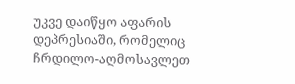უკვე დაიწყო აფარის დეპრესიაში, რომელიც ჩრდილო-აღმოსავლეთ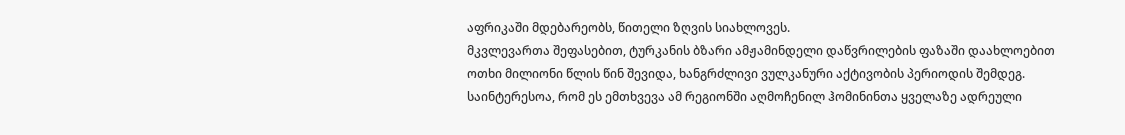აფრიკაში მდებარეობს, წითელი ზღვის სიახლოვეს.
მკვლევართა შეფასებით, ტურკანის ბზარი ამჟამინდელი დაწვრილების ფაზაში დაახლოებით ოთხი მილიონი წლის წინ შევიდა, ხანგრძლივი ვულკანური აქტივობის პერიოდის შემდეგ. საინტერესოა, რომ ეს ემთხვევა ამ რეგიონში აღმოჩენილ ჰომინინთა ყველაზე ადრეული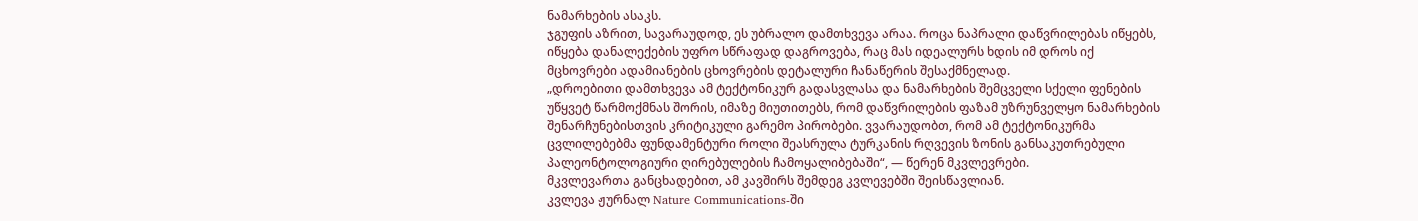ნამარხების ასაკს.
ჯგუფის აზრით, სავარაუდოდ, ეს უბრალო დამთხვევა არაა. როცა ნაპრალი დაწვრილებას იწყებს, იწყება დანალექების უფრო სწრაფად დაგროვება, რაც მას იდეალურს ხდის იმ დროს იქ მცხოვრები ადამიანების ცხოვრების დეტალური ჩანაწერის შესაქმნელად.
„დროებითი დამთხვევა ამ ტექტონიკურ გადასვლასა და ნამარხების შემცველი სქელი ფენების უწყვეტ წარმოქმნას შორის, იმაზე მიუთითებს, რომ დაწვრილების ფაზამ უზრუნველყო ნამარხების შენარჩუნებისთვის კრიტიკული გარემო პირობები. ვვარაუდობთ, რომ ამ ტექტონიკურმა ცვლილებებმა ფუნდამენტური როლი შეასრულა ტურკანის რღვევის ზონის განსაკუთრებული პალეონტოლოგიური ღირებულების ჩამოყალიბებაში“, — წერენ მკვლევრები.
მკვლევართა განცხადებით, ამ კავშირს შემდეგ კვლევებში შეისწავლიან.
კვლევა ჟურნალ Nature Communications-ში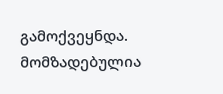გამოქვეყნდა.
მომზადებულია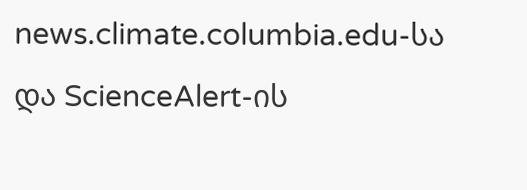news.climate.columbia.edu-სა და ScienceAlert-ის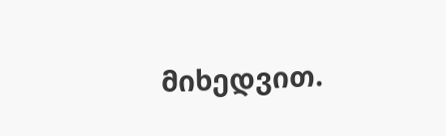მიხედვით.